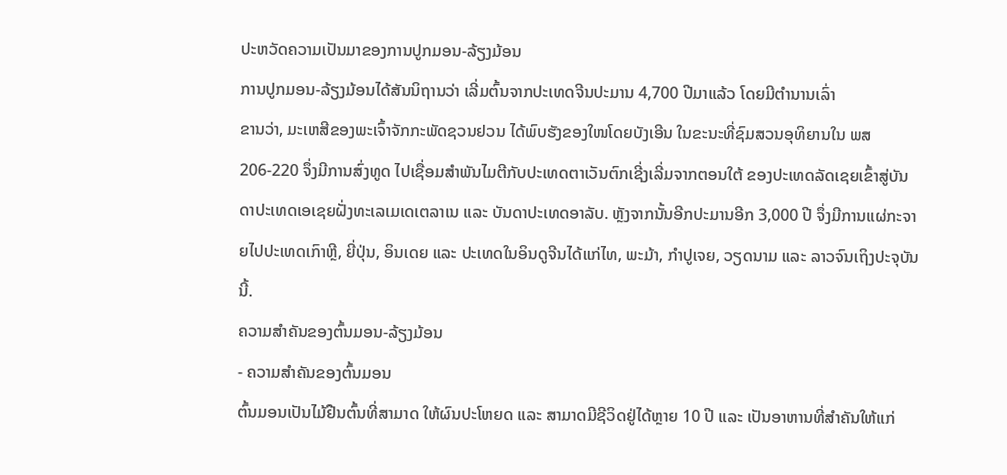ປະຫວັດຄວາມເປັນມາຂອງການປູກມອນ-ລ້ຽງມ້ອນ
ການປູກມອນ-ລ້ຽງມ້ອນໄດ້ສັນນິຖານວ່າ ເລີ່ມຕົ້ນຈາກປະເທດຈີນປະມານ 4,700 ປີມາແລ້ວ ໂດຍມີຕໍານານເລົ່າ
ຂານວ່າ, ມະເຫສີຂອງພະເຈົ້າຈັກກະພັດຊວນຢວນ ໄດ້ພົບຮັງຂອງໃໜໂດຍບັງເອີນ ໃນຂະນະທີ່ຊົມສວນອຸທິຍານໃນ ພສ 206-220 ຈຶ່ງມີການສົ່ງທູດ ໄປເຊື່ອມສໍາພັນໄມຕີກັບປະເທດຕາເວັນຕົກເຊີ່ງເລີ່ມຈາກຕອນໃຕ້ ຂອງປະເທດລັດເຊຍເຂົ້າສູ່ບັນດາປະເທດເອເຊຍຝັ່ງທະເລເມເດເຕລາເນ ແລະ ບັນດາປະເທດອາລັບ. ຫຼັງຈາກນັ້ນອີກປະມານອີກ 3,000 ປີ ຈຶ່ງມີການແຜ່ກະຈາຍໄປປະເທດເກົາຫຼີ, ຍີ່ປຸ່ນ, ອິນເດຍ ແລະ ປະເທດໃນອິນດູຈີນໄດ້ແກ່ໄທ, ພະມ້າ, ກໍາປູເຈຍ, ວຽດນາມ ແລະ ລາວຈົນເຖິງປະຈຸບັນນີ້.
ຄວາມສໍາຄັນຂອງຕົ້ນມອນ-ລ້ຽງມ້ອນ
- ຄວາມສໍາຄັນຂອງຕົ້ນມອນ
ຕົ້ນມອນເປັນໄມ້ຢືນຕົ້ນທີ່ສາມາດ ໃຫ້ຜົນປະໂຫຍດ ແລະ ສາມາດມີຊີວິດຢູ່ໄດ້ຫຼາຍ 10 ປີ ແລະ ເປັນອາຫານທີ່ສໍາຄັນໃຫ້ແກ່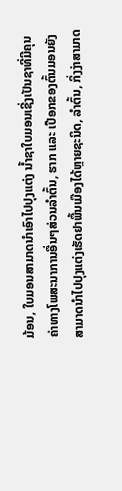ມ້ອນ, ໃບມອນສາມາດນໍາເອົາໄປປຸງແຕ່ງ ນໍ້າຊາໃບມອນເຊີ່ງເປັນຊາທີ່ມີຄຸນຄ່າທາງໂພສະນາການອື່ນໆສ່ວນລໍາຕົ້ນ, ຮາກ ແລະ ເປືອກຂອງຕົ້ນມອນຍັງສາມາດນໍາໄປປຸງແຕ່ງເຮັດຢາພື້ນເມືອງໄດ້ຫຼາຍຊະນິດ, ລໍາຕົ້ນ, ກິ່ງງ່າສາມາດ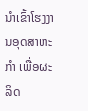ນໍາເຂົ້າໂຮງງານອຸດສາຫະກໍາ ເພື່ອຜະລິດ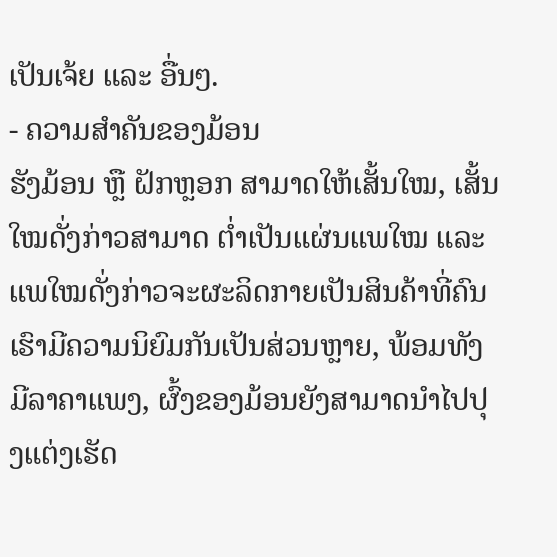ເປັນເຈ້ຍ ແລະ ອື່ນໆ.
- ຄວາມສໍາຄັນຂອງມ້ອນ
ຮັງມ້ອນ ຫຼື ຝັກຫຼອກ ສາມາດໃຫ້ເສັ້ນໃໝ, ເສັ້ນໃໝດັ່ງກ່າວສາມາດ ຕ່ຳເປັນແຜ່ນແພໃໝ ແລະ ແພໃໝດັ່ງກ່າວຈະຜະລິດກາຍເປັນສິນຄ້າທີ່ຄົນເຮົາມີຄວາມນິຍົມກັນເປັນສ່ວນຫຼາຍ, ພ້ອມທັງມີລາຄາແພງ, ຜົ້ງຂອງມ້ອນຍັງສາມາດນໍາໄປປຸງແຕ່ງເຮັດ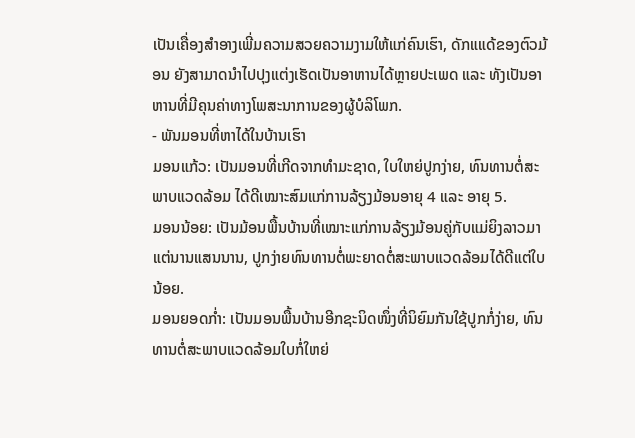ເປັນເຄື່ອງສໍາອາງເພີ່ມຄວາມສວຍຄວາມງາມໃຫ້ແກ່ຄົນເຮົາ, ດັກແແດ້ຂອງຕົວມ້ອນ ຍັງສາມາດນໍາໄປປຸງແຕ່ງເຮັດເປັນອາຫານໄດ້ຫຼາຍປະເພດ ແລະ ທັງເປັນອາຫານທີ່ມີຄຸນຄ່າທາງໂພສະນາການຂອງຜູ້ບໍລິໂພກ.
- ພັນມອນທີ່ຫາໄດ້ໃນບ້ານເຮົາ
ມອນແກ້ວ: ເປັນມອນທີ່ເກີດຈາກທໍາມະຊາດ, ໃບໃຫຍ່ປູກງ່າຍ, ທົນທານຕໍ່ສະພາບແວດລ້ອມ ໄດ້ດີເໝາະສົມແກ່ການລ້ຽງມ້ອນອາຍຸ 4 ແລະ ອາຍຸ 5.
ມອນນ້ອຍ: ເປັນມ້ອນພື້ນບ້ານທີ່ເໝາະແກ່ການລ້ຽງມ້ອນຄູ່ກັບແມ່ຍິງລາວມາແຕ່ນານແສນນານ, ປູກງ່າຍທົນທານຕໍ່ພະຍາດຕໍ່ສະພາບແວດລ້ອມໄດ້ດີແຕ່ໃບນ້ອຍ.
ມອນຍອດກໍ່າ: ເປັນມອນພື້ນບ້ານອີກຊະນິດໜຶ່ງທີ່ນິຍົມກັນໃຊ້ປູກກໍ່ງ່າຍ, ທົນທານຕໍ່ສະພາບແວດລ້ອມໃບກໍ່ໃຫຍ່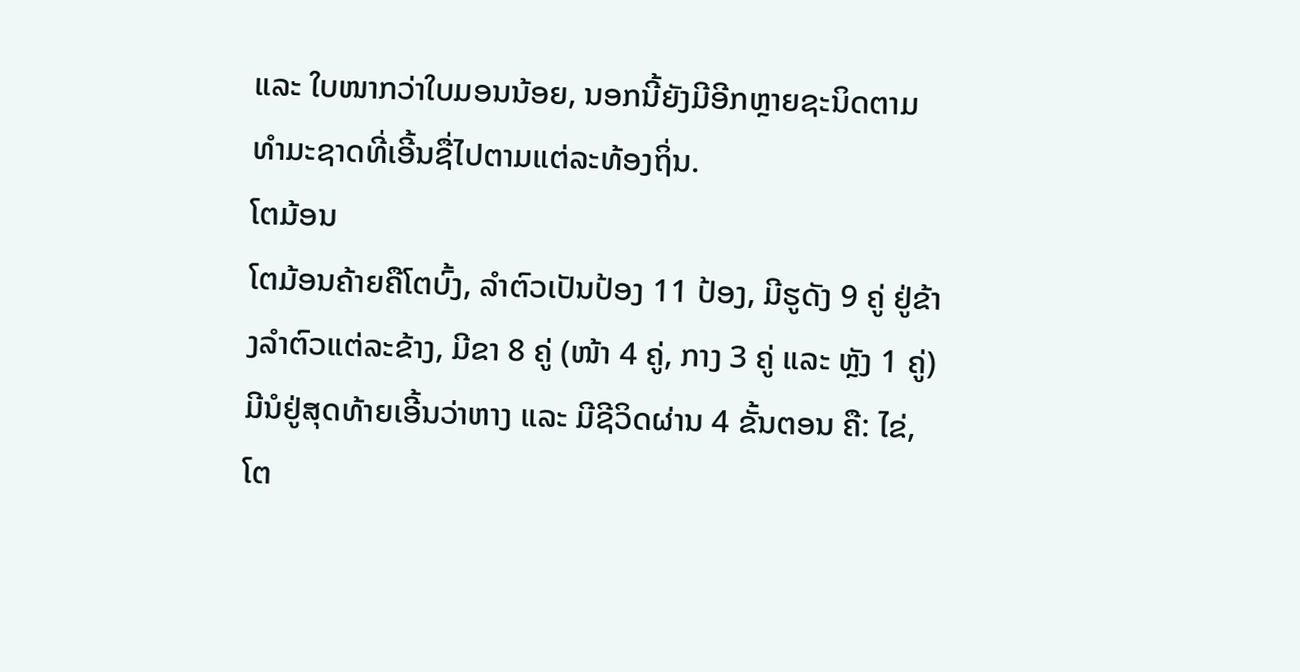ແລະ ໃບໜາກວ່າໃບມອນນ້ອຍ, ນອກນີ້ຍັງມີອີກຫຼາຍຊະນິດຕາມທໍາມະຊາດທີ່ເອີ້ນຊື່ໄປຕາມແຕ່ລະທ້ອງຖິ່ນ.
ໂຕມ້ອນ
ໂຕມ້ອນຄ້າຍຄືໂຕບົ້ງ, ລໍາຕົວເປັນປ້ອງ 11 ປ້ອງ, ມີຮູດັງ 9 ຄູ່ ຢູ່ຂ້າງລໍາຕົວແຕ່ລະຂ້າງ, ມີຂາ 8 ຄູ່ (ໜ້າ 4 ຄູ່, ກາງ 3 ຄູ່ ແລະ ຫຼັງ 1 ຄູ່) ມີນໍຢູ່ສຸດທ້າຍເອີ້ນວ່າຫາງ ແລະ ມີຊີວິດຜ່ານ 4 ຂັ້ນຕອນ ຄື: ໄຂ່, ໂຕ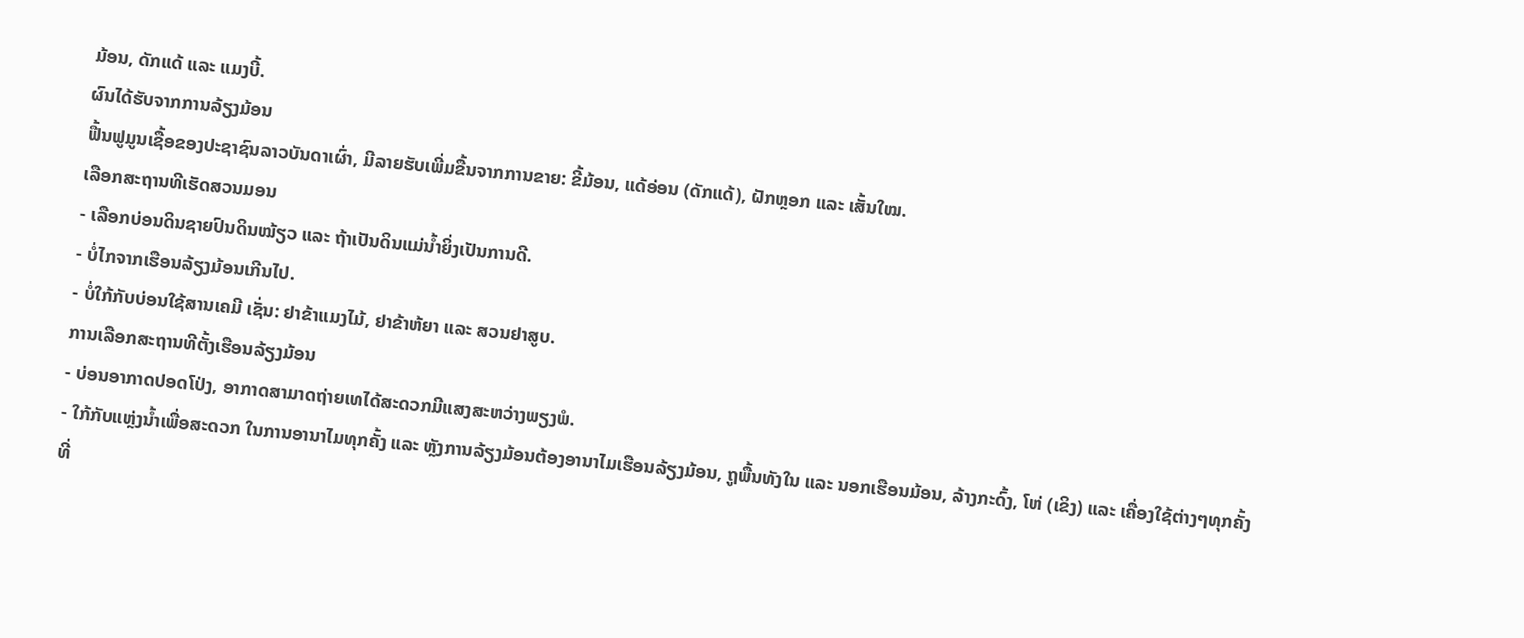ມ້ອນ, ດັກແດ້ ແລະ ແມງບີ້.
ຜົນໄດ້ຮັບຈາກການລ້ຽງມ້ອນ
ຟື້ນຟູມູນເຊື້ອຂອງປະຊາຊົນລາວບັນດາເຜົ່າ, ມີລາຍຮັບເພີ່ມຂື້ນຈາກການຂາຍ: ຂີ້ມ້ອນ, ແດ້ອ່ອນ (ດັກແດ້), ຝັກຫຼອກ ແລະ ເສັ້ນໃໝ.
ເລືອກສະຖານທີເຮັດສວນມອນ
- ເລືອກບ່ອນດິນຊາຍປົນດິນໝ້ຽວ ແລະ ຖ້າເປັນດິນແມ່ນໍ້າຍິ່ງເປັນການດີ.
- ບໍ່ໄກຈາກເຮືອນລ້ຽງມ້ອນເກີນໄປ.
- ບໍ່ໃກ້ກັບບ່ອນໃຊ້ສານເຄມີ ເຊັ່ນ: ຢາຂ້າແມງໄມ້, ຢາຂ້າຫ້ຍາ ແລະ ສວນຢາສູບ.
ການເລືອກສະຖານທີຕັ້ງເຮືອນລ້ຽງມ້ອນ
- ບ່ອນອາກາດປອດໂປ່ງ, ອາກາດສາມາດຖ່າຍເທໄດ້ສະດວກມີແສງສະຫວ່າງພຽງພໍ.
- ໃກ້ກັບແຫຼ່ງນໍ້າເພື່ອສະດວກ ໃນການອານາໄມທຸກຄັ້ງ ແລະ ຫຼັງການລ້ຽງມ້ອນຕ້ອງອານາໄມເຮືອນລ້ຽງມ້ອນ, ຖູພື້ນທັງໃນ ແລະ ນອກເຮືອນມ້ອນ, ລ້າງກະດົ້ງ, ໂຫ່ (ເຂິງ) ແລະ ເຄື່ອງໃຊ້ຕ່າງໆທຸກຄັ້ງທີ່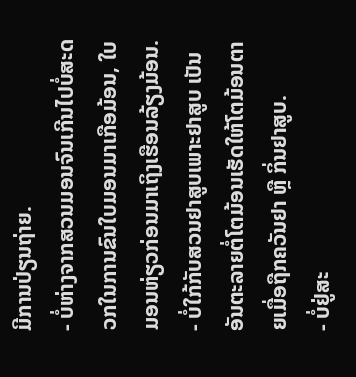ມີການປ່ຽນຖ່າຍ.
- ບໍ່ຫ່າງຈາກສວນມອນຈົນເກີນໄປບໍ່ສະດວກໃນການຂົນໃບມອນມາເກືອມ້ອນ, ໃບມອນຫ່ຽວກ່ອນມາເຖິງເຮືອນລ້ຽງມ້ອນ.
- ບໍ່ໃກ້ກັບສວນຢາສູບເພາະຢາສູບ ເປັນອັນຕະລາຍຕໍ່ໂຕມ້ອນເຮັດໃຫ້ໂຕມ້ອນຕາຍເມື່ອຖືກຄວັນຢາ ຫຼື ກິ່ນຢາສູບ.
- ບໍ່ຢູ່ສະ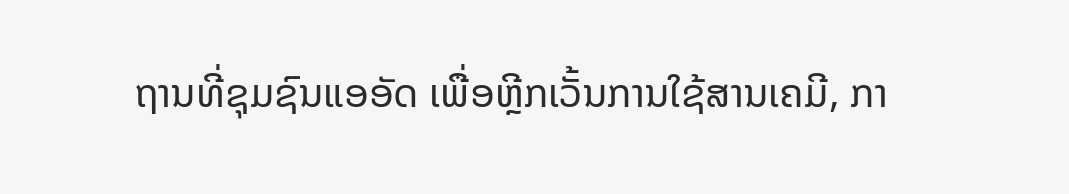ຖານທີ່ຊຸມຊົນແອອັດ ເພື່ອຫຼີກເວັ້ນການໃຊ້ສານເຄມີ, ກາ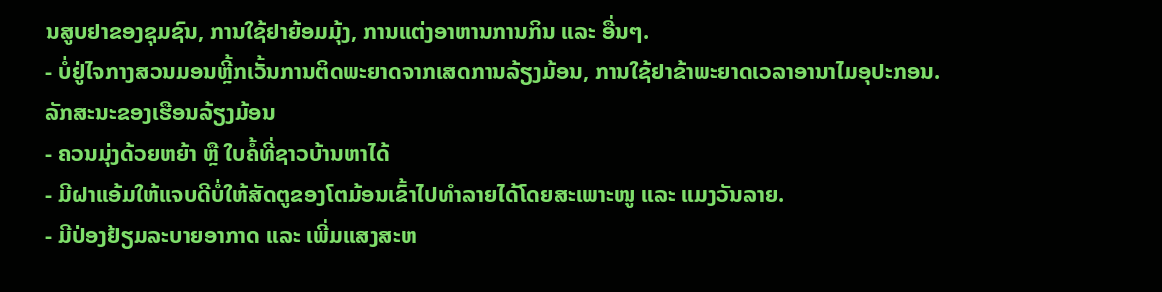ນສູບຢາຂອງຊຸມຊົນ, ການໃຊ້ຢາຍ້ອມມຸ້ງ, ການແຕ່ງອາຫານການກິນ ແລະ ອື່ນໆ.
- ບໍ່ຢູ່ໄຈກາງສວນມອນຫຼີ້ກເວັ້ນການຕິດພະຍາດຈາກເສດການລ້ຽງມ້ອນ, ການໃຊ້ຢາຂ້າພະຍາດເວລາອານາໄມອຸປະກອນ.
ລັກສະນະຂອງເຮືອນລ້ຽງມ້ອນ
- ຄວນມຸ່ງດ້ວຍຫຍ້າ ຫຼື ໃບຄໍ້ທີ່ຊາວບ້ານຫາໄດ້
- ມີຝາແອ້ມໃຫ້ແຈບດີບໍ່ໃຫ້ສັດຕູຂອງໂຕມ້ອນເຂົ້າໄປທໍາລາຍໄດ້ໂດຍສະເພາະໜູ ແລະ ແມງວັນລາຍ.
- ມີປ່ອງຢ້ຽມລະບາຍອາກາດ ແລະ ເພີ່ມແສງສະຫ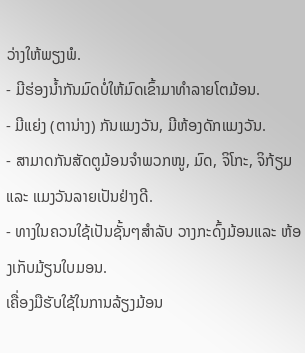ວ່າງໃຫ້ພຽງພໍ.
- ມີຮ່ອງນໍ້າກັນມົດບໍ່ໃຫ້ມົດເຂົ້າມາທໍາລາຍໂຕມ້ອນ.
- ມີແຍ່ງ (ຕານ່າງ) ກັນແມງວັນ, ມີຫ້ອງດັກແມງວັນ.
- ສາມາດກັນສັດຕູມ້ອນຈໍາພວກໜູ, ມົດ, ຈິໂກະ, ຈິກ້ຽມ ແລະ ແມງວັນລາຍເປັນຢ່າງດີ.
- ທາງໃນຄວນໃຊ້ເປັນຊັ້ນໆສໍາລັບ ວາງກະດົ້ງມ້ອນແລະ ຫ້ອງເກັບມ້ຽນໃບມອນ.
ເຄື່ອງມືຮັບໃຊ້ໃນການລ້ຽງມ້ອນ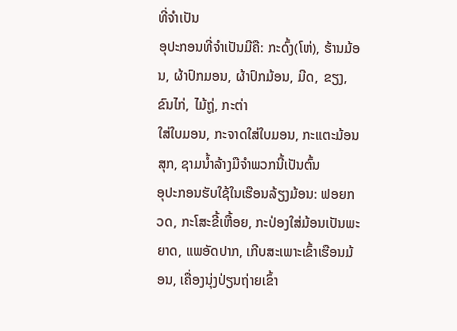ທີ່ຈໍາເປັນ
ອຸປະກອນທີ່ຈໍາເປັນມີຄື: ກະດົ້ງ(ໂຫ່), ຮ້ານມ້ອນ, ຜ້າປົກມອນ, ຜ້າປົກມ້ອນ, ມີດ, ຂຽງ, ຂົນໄກ່, ໄມ້ຖູ່, ກະຕ່າ
ໃສ່ໃບມອນ, ກະຈາດໃສ່ໃບມອນ, ກະແຕະມ້ອນສຸກ, ຊາມນໍ້າລ້າງມືຈໍາພວກນີ້ເປັນຕົ້ນ
ອຸປະກອນຮັບໃຊ້ໃນເຮືອນລ້ຽງມ້ອນ: ຟອຍກວດ, ກະໂສະຂີ້ເຫື້ອຍ, ກະປ່ອງໃສ່ມ້ອນເປັນພະຍາດ, ແພອັດປາກ, ເກີບສະເພາະເຂົ້າເຮືອນມ້ອນ, ເຄື່ອງນຸ່ງປ່ຽນຖ່າຍເຂົ້າ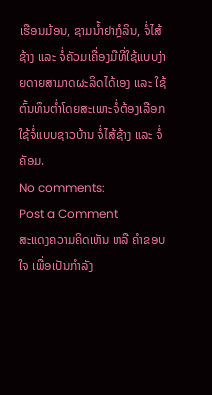ເຮືອນມ້ອນ, ຊາມນໍ້າຢາກຼໍລິນ, ຈໍ່ໄສ້ຊ້າງ ແລະ ຈໍ່ຄັວມເຄື່ອງມືທີ່ໃຊ້ແບບງ່າຍດາຍສາມາດຜະລິດໄດ້ເອງ ແລະ ໃຊ້ຕົ້ນທຶນຕໍ່າໂດຍສະເພາະຈໍ່ຕ້ອງເລືອກໃຊ້ຈໍ່ແບບຊາວບ້ານ ຈໍ່ໄສ້ຊ້າງ ແລະ ຈໍ່ຄັອມ.
No comments:
Post a Comment
ສະແດງຄວາມຄິດເຫັນ ຫລື ຄຳຂອບໃຈ ເພື່ອເປັນກຳລັງ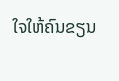ໃຈໃຫ້ຄົນຂຽນ